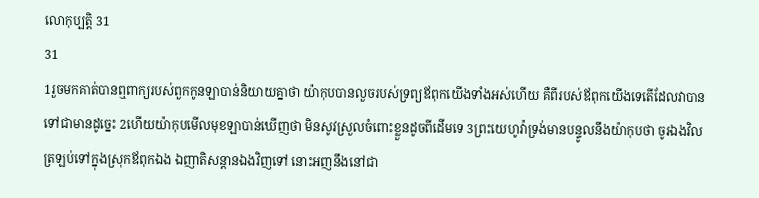លោកុប្បត្តិ 31
31
1រួចមកគាត់បានឮពាក្យរបស់ពួកកូនឡាបាន់និយាយគ្នាថា យ៉ាកុបបានលួចរបស់ទ្រព្យឪពុកយើងទាំងអស់ហើយ គឺពីរបស់ឪពុកយើងទេតើដែលវាបានទៅជាមានដូច្នេះ 2ហើយយ៉ាកុបមើលមុខឡាបាន់ឃើញថា មិនសូវស្រួលចំពោះខ្លួនដូចពីដើមទេ 3ព្រះយេហូវ៉ាទ្រង់មានបន្ទូលនឹងយ៉ាកុបថា ចូរឯងវិលត្រឡប់ទៅក្នុងស្រុកឪពុកឯង ឯញាតិសន្តានឯងវិញទៅ នោះអញនឹងនៅជា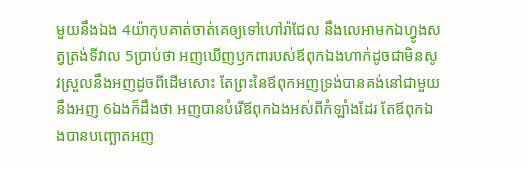មួយនឹងឯង 4យ៉ាកុបគាត់ចាត់គេឲ្យទៅហៅរ៉ាជែល នឹងលេអាមកឯហ្វូងសត្វត្រង់ទីវាល 5ប្រាប់ថា អញឃើញឫកពារបស់ឪពុកឯងហាក់ដូចជាមិនសូវស្រួលនឹងអញដូចពីដើមសោះ តែព្រះនៃឪពុកអញទ្រង់បានគង់នៅជាមួយនឹងអញ 6ឯងក៏ដឹងថា អញបានបំរើឪពុកឯងអស់ពីកំឡាំងដែរ តែឪពុកឯងបានបញ្ឆោតអញ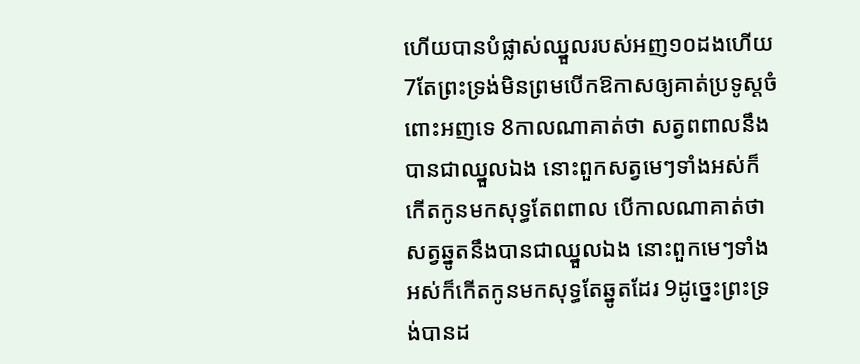ហើយបានបំផ្លាស់ឈ្នួលរបស់អញ១០ដងហើយ 7តែព្រះទ្រង់មិនព្រមបើកឱកាសឲ្យគាត់ប្រទូស្តចំពោះអញទេ 8កាលណាគាត់ថា សត្វពពាលនឹងបានជាឈ្នួលឯង នោះពួកសត្វមេៗទាំងអស់ក៏កើតកូនមកសុទ្ធតែពពាល បើកាលណាគាត់ថា សត្វឆ្នូតនឹងបានជាឈ្នួលឯង នោះពួកមេៗទាំងអស់ក៏កើតកូនមកសុទ្ធតែឆ្នូតដែរ 9ដូច្នេះព្រះទ្រង់បានដ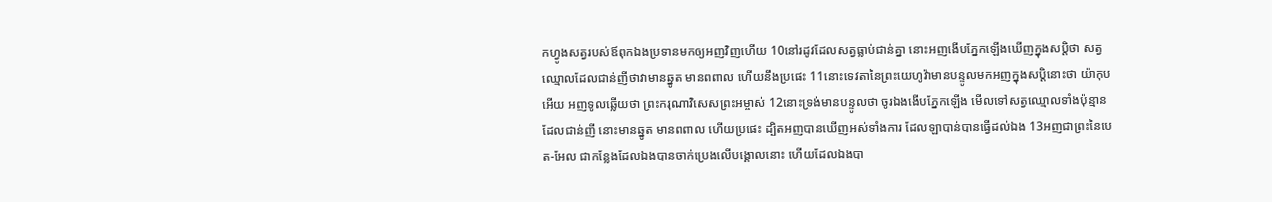កហ្វូងសត្វរបស់ឪពុកឯងប្រទានមកឲ្យអញវិញហើយ 10នៅរដូវដែលសត្វធ្លាប់ជាន់គ្នា នោះអញងើបភ្នែកឡើងឃើញក្នុងសប្តិថា សត្វឈ្មោលដែលជាន់ញីថាវាមានឆ្នូត មានពពាល ហើយនឹងប្រផេះ 11នោះទេវតានៃព្រះយេហូវ៉ាមានបន្ទូលមកអញក្នុងសប្តិនោះថា យ៉ាកុបអើយ អញទូលឆ្លើយថា ព្រះករុណាវិសេសព្រះអម្ចាស់ 12នោះទ្រង់មានបន្ទូលថា ចូរឯងងើបភ្នែកឡើង មើលទៅសត្វឈ្មោលទាំងប៉ុន្មានដែលជាន់ញី នោះមានឆ្នូត មានពពាល ហើយប្រផេះ ដ្បិតអញបានឃើញអស់ទាំងការ ដែលឡាបាន់បានធ្វើដល់ឯង 13អញជាព្រះនៃបេត-អែល ជាកន្លែងដែលឯងបានចាក់ប្រេងលើបង្គោលនោះ ហើយដែលឯងបា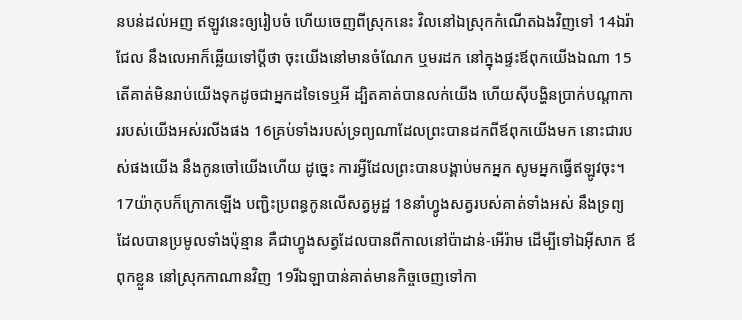នបន់ដល់អញ ឥឡូវនេះឲ្យរៀបចំ ហើយចេញពីស្រុកនេះ វិលនៅឯស្រុកកំណើតឯងវិញទៅ 14ឯរ៉ាជែល នឹងលេអាក៏ឆ្លើយទៅប្ដីថា ចុះយើងនៅមានចំណែក ឬមរដក នៅក្នុងផ្ទះឪពុកយើងឯណា 15តើគាត់មិនរាប់យើងទុកដូចជាអ្នកដទៃទេឬអី ដ្បិតគាត់បានលក់យើង ហើយស៊ីបង្ហិនប្រាក់បណ្តាការរបស់យើងអស់រលីងផង 16គ្រប់ទាំងរបស់ទ្រព្យណាដែលព្រះបានដកពីឪពុកយើងមក នោះជារបស់ផងយើង នឹងកូនចៅយើងហើយ ដូច្នេះ ការអ្វីដែលព្រះបានបង្គាប់មកអ្នក សូមអ្នកធ្វើឥឡូវចុះ។
17យ៉ាកុបក៏ក្រោកឡើង បញ្ជិះប្រពន្ធកូនលើសត្វអូដ្ឋ 18នាំហ្វូងសត្វរបស់គាត់ទាំងអស់ នឹងទ្រព្យដែលបានប្រមូលទាំងប៉ុន្មាន គឺជាហ្វូងសត្វដែលបានពីកាលនៅប៉ាដាន់-អើរ៉ាម ដើម្បីទៅឯអ៊ីសាក ឪពុកខ្លួន នៅស្រុកកាណានវិញ 19រីឯឡាបាន់គាត់មានកិច្ចចេញទៅកា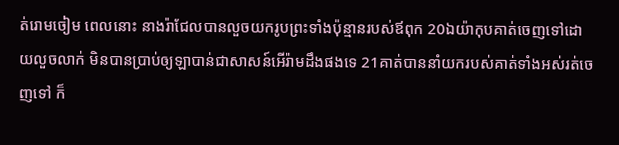ត់រោមចៀម ពេលនោះ នាងរ៉ាជែលបានលួចយករូបព្រះទាំងប៉ុន្មានរបស់ឪពុក 20ឯយ៉ាកុបគាត់ចេញទៅដោយលួចលាក់ មិនបានប្រាប់ឲ្យឡាបាន់ជាសាសន៍អើរ៉ាមដឹងផងទេ 21គាត់បាននាំយករបស់គាត់ទាំងអស់រត់ចេញទៅ ក៏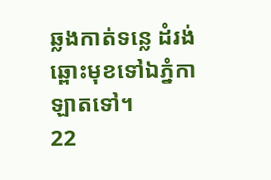ឆ្លងកាត់ទន្លេ ដំរង់ឆ្ពោះមុខទៅឯភ្នំកាឡាតទៅ។
22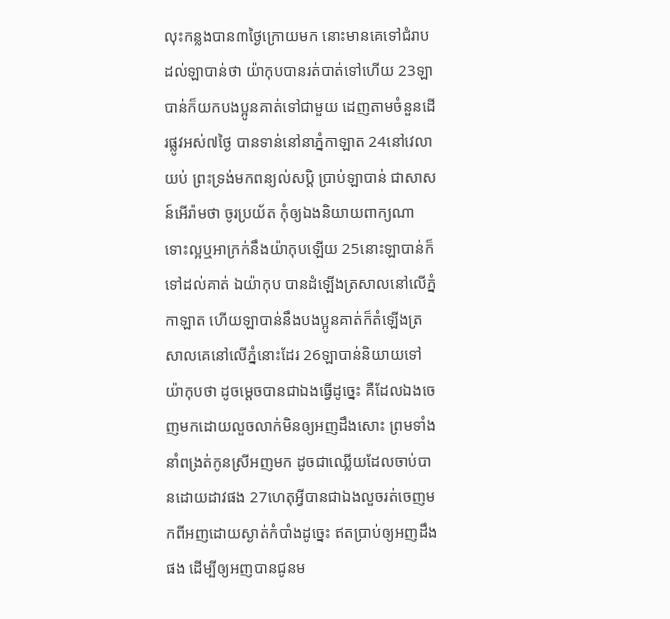លុះកន្លងបាន៣ថ្ងៃក្រោយមក នោះមានគេទៅជំរាបដល់ឡាបាន់ថា យ៉ាកុបបានរត់បាត់ទៅហើយ 23ឡាបាន់ក៏យកបងប្អូនគាត់ទៅជាមួយ ដេញតាមចំនួនដើរផ្លូវអស់៧ថ្ងៃ បានទាន់នៅនាភ្នំកាឡាត 24នៅវេលាយប់ ព្រះទ្រង់មកពន្យល់សប្តិ ប្រាប់ឡាបាន់ ជាសាសន៍អើរ៉ាមថា ចូរប្រយ័ត កុំឲ្យឯងនិយាយពាក្យណា ទោះល្អឬអាក្រក់នឹងយ៉ាកុបឡើយ 25នោះឡាបាន់ក៏ទៅដល់គាត់ ឯយ៉ាកុប បានដំឡើងត្រសាលនៅលើភ្នំកាឡាត ហើយឡាបាន់នឹងបងប្អូនគាត់ក៏តំឡើងត្រសាលគេនៅលើភ្នំនោះដែរ 26ឡាបាន់និយាយទៅយ៉ាកុបថា ដូចម្តេចបានជាឯងធ្វើដូច្នេះ គឺដែលឯងចេញមកដោយលួចលាក់មិនឲ្យអញដឹងសោះ ព្រមទាំងនាំពង្រត់កូនស្រីអញមក ដូចជាឈ្លើយដែលចាប់បានដោយដាវផង 27ហេតុអ្វីបានជាឯងលួចរត់ចេញមកពីអញដោយស្ងាត់កំបាំងដូច្នេះ ឥតប្រាប់ឲ្យអញដឹងផង ដើម្បីឲ្យអញបានជូនម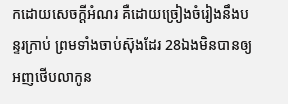កដោយសេចក្ដីអំណរ គឺដោយច្រៀងចំរៀងនឹងបន្ទរក្រាប់ ព្រមទាំងចាប់ស៊ុងដែរ 28ឯងមិនបានឲ្យអញថើបលាកូន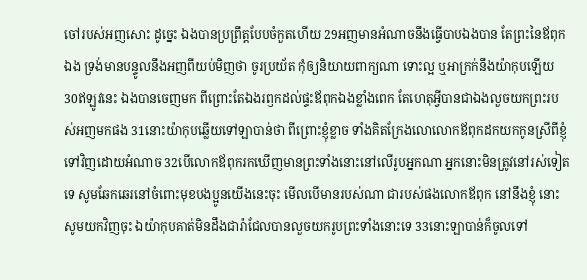ចៅរបស់អញសោះ ដូច្នេះ ឯងបានប្រព្រឹត្តបែបចំកួតហើយ 29អញមានអំណាចនឹងធ្វើបាបឯងបាន តែព្រះនៃឪពុកឯង ទ្រង់មានបន្ទូលនឹងអញពីយប់មិញថា ចូរប្រយ័ត កុំឲ្យនិយាយពាក្យណា ទោះល្អ ឬអាក្រក់នឹងយ៉ាកុបឡើយ 30ឥឡូវនេះ ឯងបានចេញមក ពីព្រោះតែឯងរឭកដល់ផ្ទះឪពុកឯងខ្លាំងពេក តែហេតុអ្វីបានជាឯងលួចយកព្រះរបស់អញមកផង 31នោះយ៉ាកុបឆ្លើយទៅឡាបាន់ថា ពីព្រោះខ្ញុំខ្លាច ទាំងគិតក្រែងលោលោកឪពុកដកយកកូនស្រីពីខ្ញុំទៅវិញដោយអំណាច 32បើលោកឪពុករកឃើញមានព្រះទាំងនោះនៅលើរូបអ្នកណា អ្នកនោះមិនត្រូវនៅរស់ទៀតទេ សូមឆែកឆេរនៅចំពោះមុខបងប្អូនយើងនេះចុះ មើលបើមានរបស់ណា ជារបស់ផងលោកឪពុក នៅនឹងខ្ញុំ នោះសូមយកវិញចុះ ឯយ៉ាកុបគាត់មិនដឹងជារ៉ាជែលបានលួចយករូបព្រះទាំងនោះទេ 33នោះឡាបាន់ក៏ចូលទៅ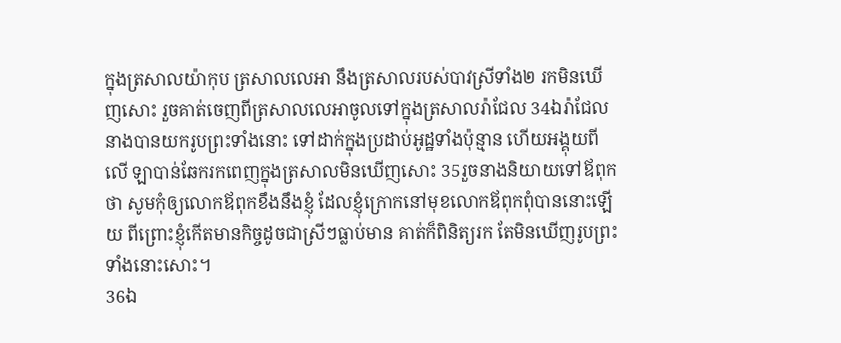ក្នុងត្រសាលយ៉ាកុប ត្រសាលលេអា នឹងត្រសាលរបស់បាវស្រីទាំង២ រកមិនឃើញសោះ រួចគាត់ចេញពីត្រសាលលេអាចូលទៅក្នុងត្រសាលរ៉ាជែល 34ឯរ៉ាជែលនាងបានយករូបព្រះទាំងនោះ ទៅដាក់ក្នុងប្រដាប់អូដ្ឋទាំងប៉ុន្មាន ហើយអង្គុយពីលើ ឡាបាន់ឆែករកពេញក្នុងត្រសាលមិនឃើញសោះ 35រួចនាងនិយាយទៅឪពុកថា សូមកុំឲ្យលោកឪពុកខឹងនឹងខ្ញុំ ដែលខ្ញុំក្រោកនៅមុខលោកឪពុកពុំបាននោះឡើយ ពីព្រោះខ្ញុំកើតមានកិច្ចដូចជាស្រីៗធ្លាប់មាន គាត់ក៏ពិនិត្យរក តែមិនឃើញរូបព្រះទាំងនោះសោះ។
36ឯ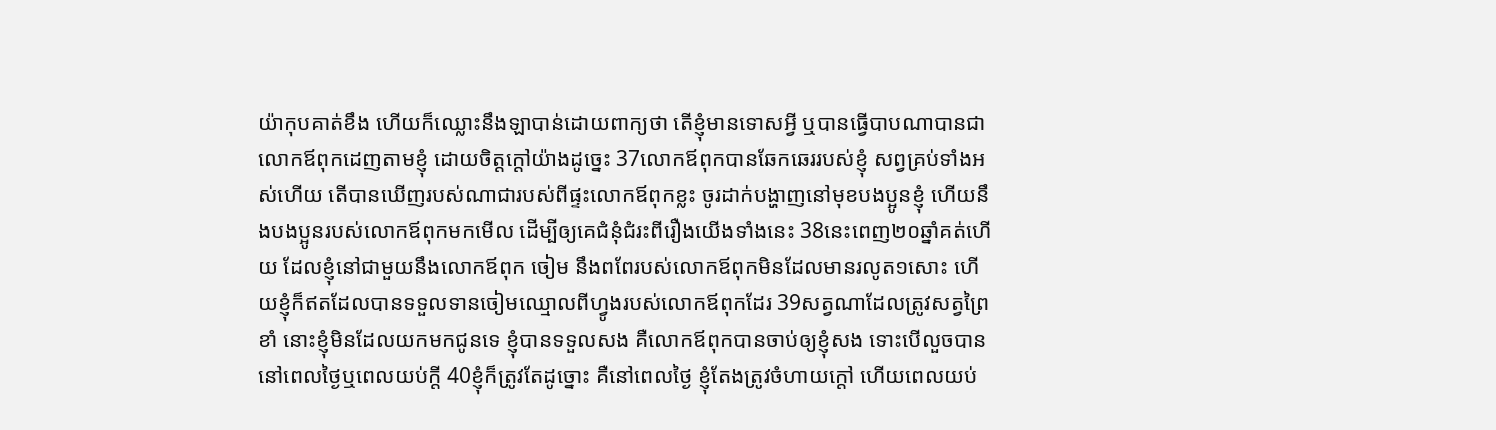យ៉ាកុបគាត់ខឹង ហើយក៏ឈ្លោះនឹងឡាបាន់ដោយពាក្យថា តើខ្ញុំមានទោសអ្វី ឬបានធ្វើបាបណាបានជាលោកឪពុកដេញតាមខ្ញុំ ដោយចិត្តក្តៅយ៉ាងដូច្នេះ 37លោកឪពុកបានឆែកឆេររបស់ខ្ញុំ សព្វគ្រប់ទាំងអស់ហើយ តើបានឃើញរបស់ណាជារបស់ពីផ្ទះលោកឪពុកខ្លះ ចូរដាក់បង្ហាញនៅមុខបងប្អូនខ្ញុំ ហើយនឹងបងប្អូនរបស់លោកឪពុកមកមើល ដើម្បីឲ្យគេជំនុំជំរះពីរឿងយើងទាំងនេះ 38នេះពេញ២០ឆ្នាំគត់ហើយ ដែលខ្ញុំនៅជាមួយនឹងលោកឪពុក ចៀម នឹងពពែរបស់លោកឪពុកមិនដែលមានរលូត១សោះ ហើយខ្ញុំក៏ឥតដែលបានទទួលទានចៀមឈ្មោលពីហ្វូងរបស់លោកឪពុកដែរ 39សត្វណាដែលត្រូវសត្វព្រៃខាំ នោះខ្ញុំមិនដែលយកមកជូនទេ ខ្ញុំបានទទួលសង គឺលោកឪពុកបានចាប់ឲ្យខ្ញុំសង ទោះបើលួចបាននៅពេលថ្ងៃឬពេលយប់ក្តី 40ខ្ញុំក៏ត្រូវតែដូច្នោះ គឺនៅពេលថ្ងៃ ខ្ញុំតែងត្រូវចំហាយក្តៅ ហើយពេលយប់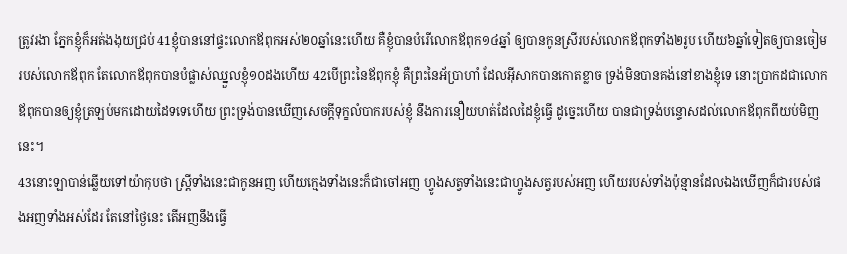ត្រូវរងា ភ្នែកខ្ញុំក៏អត់ងងុយជ្រប់ 41ខ្ញុំបាននៅផ្ទះលោកឪពុកអស់២០ឆ្នាំនេះហើយ គឺខ្ញុំបានបំរើលោកឪពុក១៤ឆ្នាំ ឲ្យបានកូនស្រីរបស់លោកឪពុកទាំង២រូប ហើយ៦ឆ្នាំទៀតឲ្យបានចៀមរបស់លោកឪពុក តែលោកឪពុកបានបំផ្លាស់ឈ្នួលខ្ញុំ១០ដងហើយ 42បើព្រះនៃឪពុកខ្ញុំ គឺព្រះនៃអ័ប្រាហាំ ដែលអ៊ីសាកបានកោតខ្លាច ទ្រង់មិនបានគង់នៅខាងខ្ញុំទេ នោះប្រាកដជាលោកឪពុកបានឲ្យខ្ញុំត្រឡប់មកដោយដៃទទេហើយ ព្រះទ្រង់បានឃើញសេចក្ដីទុក្ខលំបាករបស់ខ្ញុំ នឹងការនឿយហត់ដែលដៃខ្ញុំធ្វើ ដូច្នេះហើយ បានជាទ្រង់បន្ទោសដល់លោកឪពុកពីយប់មិញនេះ។
43នោះឡាបាន់ឆ្លើយទៅយ៉ាកុបថា ស្ត្រីទាំងនេះជាកូនអញ ហើយក្មេងទាំងនេះក៏ជាចៅអញ ហ្វូងសត្វទាំងនេះជាហ្វូងសត្វរបស់អញ ហើយរបស់ទាំងប៉ុន្មានដែលឯងឃើញក៏ជារបស់ផងអញទាំងអស់ដែរ តែនៅថ្ងៃនេះ តើអញនឹងធ្វើ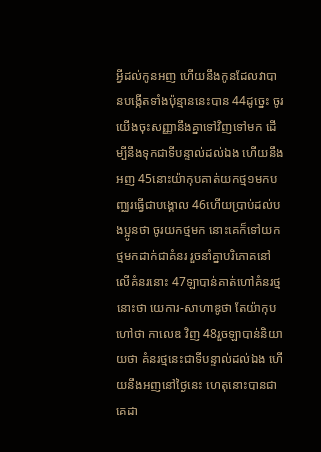អ្វីដល់កូនអញ ហើយនឹងកូនដែលវាបានបង្កើតទាំងប៉ុន្មាននេះបាន 44ដូច្នេះ ចូរយើងចុះសញ្ញានឹងគ្នាទៅវិញទៅមក ដើម្បីនឹងទុកជាទីបន្ទាល់ដល់ឯង ហើយនឹងអញ 45នោះយ៉ាកុបគាត់យកថ្ម១មកបញ្ឈរធ្វើជាបង្គោល 46ហើយប្រាប់ដល់បងប្អូនថា ចូរយកថ្មមក នោះគេក៏ទៅយកថ្មមកដាក់ជាគំនរ រួចនាំគ្នាបរិភោគនៅលើគំនរនោះ 47ឡាបាន់គាត់ហៅគំនរថ្មនោះថា យេការ-សាហាឌូថា តែយ៉ាកុបហៅថា កាលេឌ វិញ 48រួចឡាបាន់និយាយថា គំនរថ្មនេះជាទីបន្ទាល់ដល់ឯង ហើយនឹងអញនៅថ្ងៃនេះ ហេតុនោះបានជាគេដា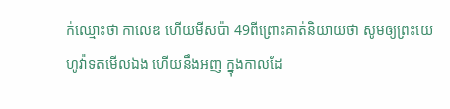ក់ឈ្មោះថា កាលេឌ ហើយមីសប៉ា 49ពីព្រោះគាត់និយាយថា សូមឲ្យព្រះយេហូវ៉ាទតមើលឯង ហើយនឹងអញ ក្នុងកាលដែ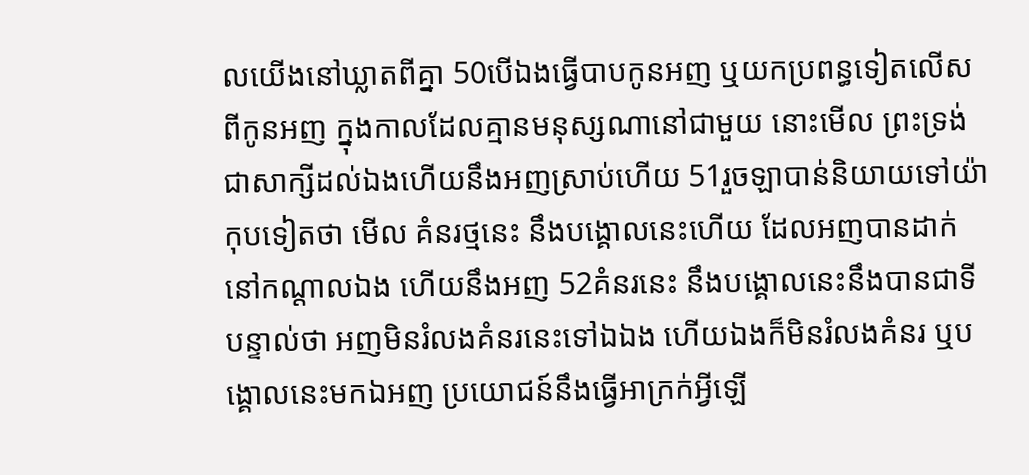លយើងនៅឃ្លាតពីគ្នា 50បើឯងធ្វើបាបកូនអញ ឬយកប្រពន្ធទៀតលើសពីកូនអញ ក្នុងកាលដែលគ្មានមនុស្សណានៅជាមួយ នោះមើល ព្រះទ្រង់ជាសាក្សីដល់ឯងហើយនឹងអញស្រាប់ហើយ 51រួចឡាបាន់និយាយទៅយ៉ាកុបទៀតថា មើល គំនរថ្មនេះ នឹងបង្គោលនេះហើយ ដែលអញបានដាក់នៅកណ្តាលឯង ហើយនឹងអញ 52គំនរនេះ នឹងបង្គោលនេះនឹងបានជាទីបន្ទាល់ថា អញមិនរំលងគំនរនេះទៅឯឯង ហើយឯងក៏មិនរំលងគំនរ ឬបង្គោលនេះមកឯអញ ប្រយោជន៍នឹងធ្វើអាក្រក់អ្វីឡើ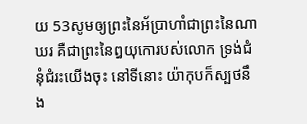យ 53សូមឲ្យព្រះនៃអ័ប្រាហាំជាព្រះនៃណាឃរ គឺជាព្រះនៃឰយុកោរបស់លោក ទ្រង់ជំនុំជំរះយើងចុះ នៅទីនោះ យ៉ាកុបក៏ស្បថនឹង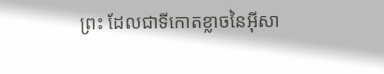ព្រះ ដែលជាទីកោតខ្លាចនៃអ៊ីសា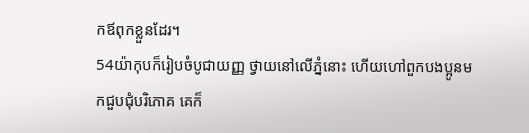កឪពុកខ្លួនដែរ។
54យ៉ាកុបក៏រៀបចំបូជាយញ្ញ ថ្វាយនៅលើភ្នំនោះ ហើយហៅពួកបងប្អូនមកជួបជុំបរិភោគ គេក៏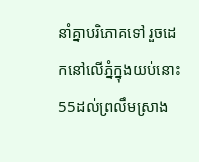នាំគ្នាបរិភោគទៅ រួចដេកនៅលើភ្នំក្នុងយប់នោះ 55ដល់ព្រលឹមស្រាង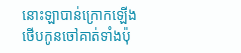នោះឡាបាន់ក្រោកឡើងថើបកូនចៅគាត់ទាំងប៉ុ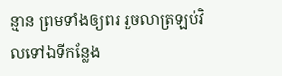ន្មាន ព្រមទាំងឲ្យពរ រួចលាត្រឡប់វិលទៅឯទីកន្លែង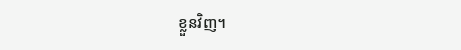ខ្លួនវិញ។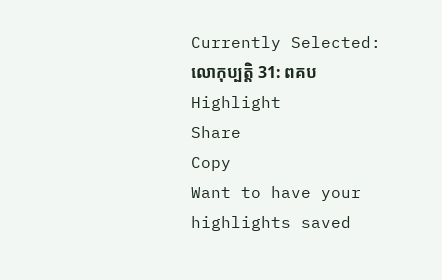Currently Selected:
លោកុប្បត្តិ 31: ពគប
Highlight
Share
Copy
Want to have your highlights saved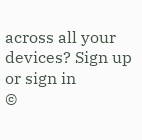across all your devices? Sign up or sign in
©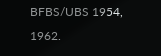BFBS/UBS 1954, 1962.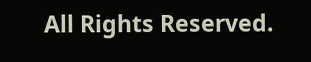All Rights Reserved.